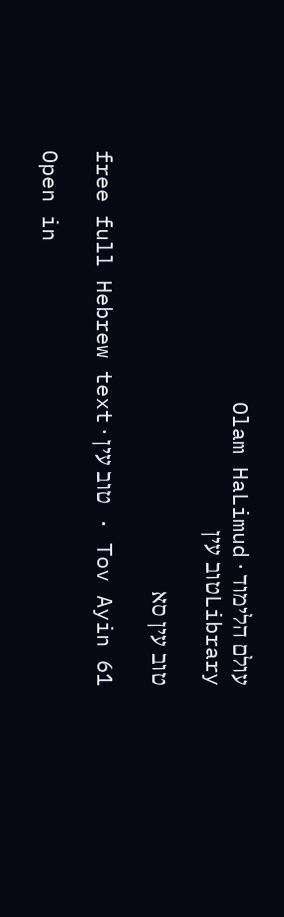עולם הלימוד · Olam HaLimud
Libraryטוב עין

טוב עין סא

Tov Ayin 61 · טוב עין · free full Hebrew text

Open in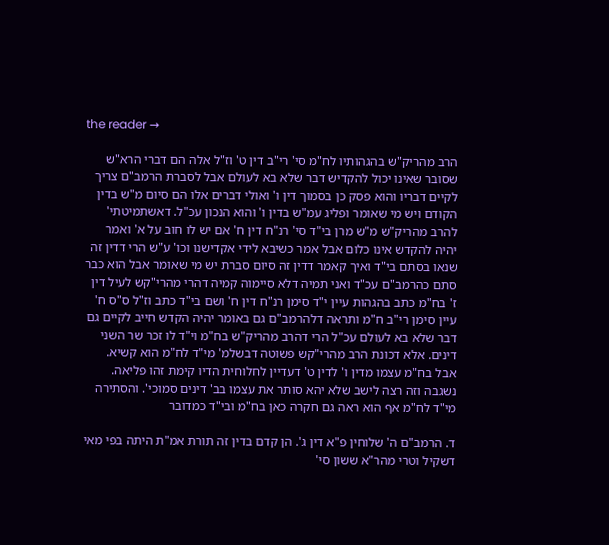the reader →

הרב מהריק"ש בהגהותיו לח"מ סי' רי"ב דין ט' וז"ל אלה הם דברי הרא"ש שסובר שאינו יכול להקדיש דבר שלא בא לעולם אבל לסברת הרמב"ם צריך לקיים דבריו והוא פסק כן בסמוך דין ו' ואולי דברים אלו הם סיום מ"ש בדין הקודם ויש מי שאומר ופליג עמ"ש בדין ו' והוא הנכון עכ"ל. דאשתמיטתי' להרב מהריק"ש מ"ש מרן בי"ד סי' רנ"ח דין ח' אם יש לו חוב על א' ואמר יהיה להקדש אינו כלום אבל אמר כשיבא לידי אקדישנו וכו' ע"ש הרי דדין זה שנאו בסתם בי"ד ואיך קאמר דדין זה סיום סברת יש מי שאומר אבל הוא כבר סתם כהרמב"ם עכ"ד ואני תמיה דלא סיימוה קמיה דהרי מהרי"קש לעיל דין ז' בח"מ כתב בהגהות עיין י"ד סימן רנ"ח דין ח' ושם בי"ד כתב וז"ל ס"ס ח' עיין סימן רי"ב ח"מ ותראה דלהרמב"ם גם באומר יהיה הקדש חייב לקיים גם דבר שלא בא לעולם עכ"ל הרי דהרב מהריק"ש בח"מ וי"ד לו זכר שר השני דינים. אלא דכונת הרב מהרי"קש פשוטה דבשלמ' מי"ד לח"מ הוא קשיא. אבל בח"מ עצמו מדין ו' לדין ט' דעדיין לחלוחית הדיו קימת זהו פליאה. נשגבה וזה רצה לישב שלא יהא סותר את עצמו בב' דינים סמוכי'. והסתירה מי"ד לח"מ אף הוא ראה גם חקרה כאן בח"מ ובי"ד כמדובר

ד. הרמב"ם ה' שלוחין פ"א דין ג'. הן קדם בדין זה תורת אמ"ת היתה בפי מאי דשקיל וטרי מהר"א ששון סי'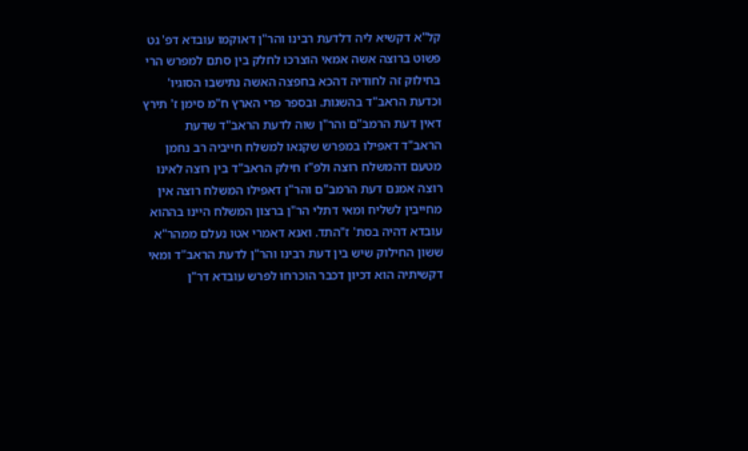קל"א דקשיא ליה דלדעת רבינו והר"ן דאוקמו עובדא דפ' גט פשוט ברוצה אשה אמאי הוצרכו לחלק בין סתם למפרש הרי בחילוק זה לחודיה דהכא בחפצה האשה נתישבו הסוגיו' וכדעת הראב"ד בהשגות. ובספר פרי הארץ ח"מ סימן ז' תירץ דאין דעת הרמב"ם והר"ן שוה לדעת הראב"ד שדעת הראב"ד דאפילו במפרש שקנאו למשלח חייביה רב נחמן מטעם דהמשלח רוצה ולפ"ז חילק הראב"ד בין רוצה לאינו רוצה אמנם דעת הרמב"ם והר"ן דאפילו המשלח רוצה אין מחייבין לשליח ומאי דתלי הר"ן ברצון המשלח היינו בההוא עובדא דהיה בסת' ז"התד. ואנא דאמרי אטו נעלם ממהר"א ששון החילוק שיש בין דעת רבינו והר"ן לדעת הראב"ד ומאי דקשיתיה הוא דכיון דכבר הוכרחו לפרש עובדא דר"ן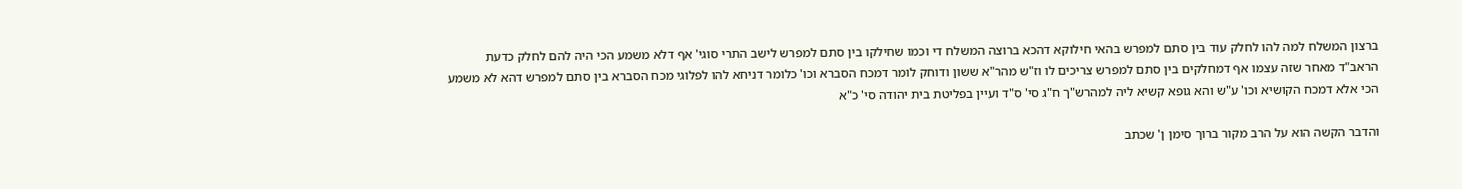ברצון המשלח למה להו לחלק עוד בין סתם למפרש בהאי חילוקא דהכא ברוצה המשלח די וכמו שחילקו בין סתם למפרש לישב התרי סוגי' אף דלא משמע הכי היה להם לחלק כדעת הראב"ד מאחר שזה עצמו אף דמחלקים בין סתם למפרש צריכים לו וז"ש מהר"א ששון ודוחק לומר דמכח הסברא וכו' כלומר דניחא להו לפלוגי מכח הסברא בין סתם למפרש דהא לא משמע הכי אלא דמכח הקושיא וכו' ע"ש והא גופא קשיא ליה למהרש"ך ח"ג סי' ס"ד ועיין בפליטת בית יהודה סי' כ"א

והדבר הקשה הוא על הרב מקור ברוך סימן ן' שכתב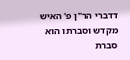דדברי הר"ן פ' האיש מקדש וסברתו הוא סברת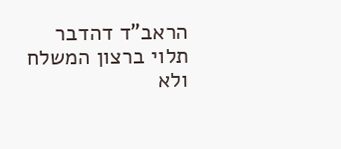הראב"ד דהדבר תלוי ברצון המשלח ולא